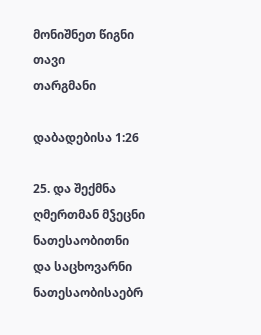მონიშნეთ წიგნი
თავი
თარგმანი

დაბადებისა 1:26

25. და შექმნა ღმერთმან მჴეცნი ნათესაობითნი და საცხოვარნი ნათესაობისაებრ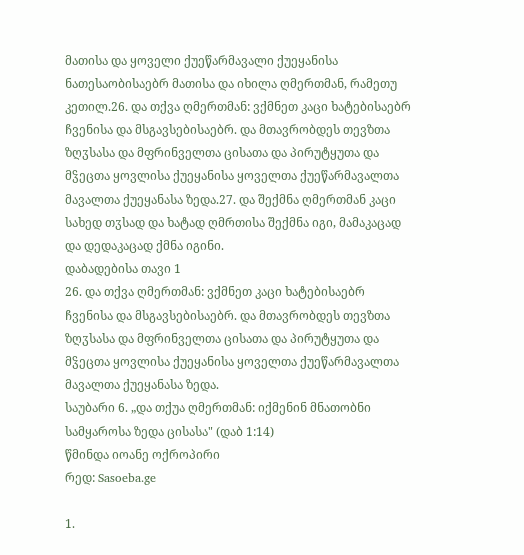მათისა და ყოველი ქუეწარმავალი ქუეყანისა ნათესაობისაებრ მათისა და იხილა ღმერთმან, რამეთუ კეთილ.26. და თქვა ღმერთმან: ვქმნეთ კაცი ხატებისაებრ ჩვენისა და მსგავსებისაებრ. და მთავრობდეს თევზთა ზღჳსასა და მფრინველთა ცისათა და პირუტყუთა და მჴეცთა ყოვლისა ქუეყანისა ყოველთა ქუეწარმავალთა მავალთა ქუეყანასა ზედა.27. და შექმნა ღმერთმან კაცი სახედ თჳსად და ხატად ღმრთისა შექმნა იგი, მამაკაცად და დედაკაცად ქმნა იგინი.
დაბადებისა თავი 1
26. და თქვა ღმერთმან: ვქმნეთ კაცი ხატებისაებრ ჩვენისა და მსგავსებისაებრ. და მთავრობდეს თევზთა ზღჳსასა და მფრინველთა ცისათა და პირუტყუთა და მჴეცთა ყოვლისა ქუეყანისა ყოველთა ქუეწარმავალთა მავალთა ქუეყანასა ზედა.
საუბარი 6. „და თქუა ღმერთმან: იქმენინ მნათობნი სამყაროსა ზედა ცისასა" (დაბ 1:14)
წმინდა იოანე ოქროპირი
რედ: Sasoeba.ge

1.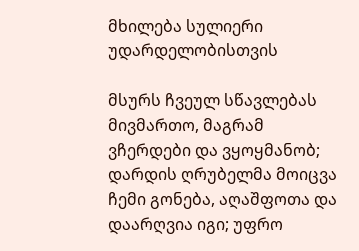მხილება სულიერი უდარდელობისთვის

მსურს ჩვეულ სწავლებას მივმართო, მაგრამ ვჩერდები და ვყოყმანობ; დარდის ღრუბელმა მოიცვა ჩემი გონება, აღაშფოთა და დაარღვია იგი; უფრო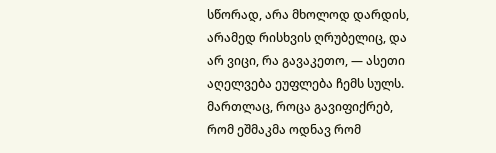სწორად, არა მხოლოდ დარდის, არამედ რისხვის ღრუბელიც, და არ ვიცი, რა გავაკეთო, — ასეთი აღელვება ეუფლება ჩემს სულს. მართლაც, როცა გავიფიქრებ, რომ ეშმაკმა ოდნავ რომ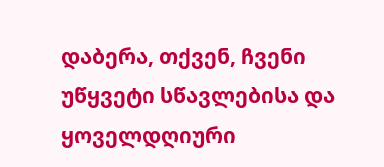დაბერა, თქვენ, ჩვენი უწყვეტი სწავლებისა და ყოველდღიური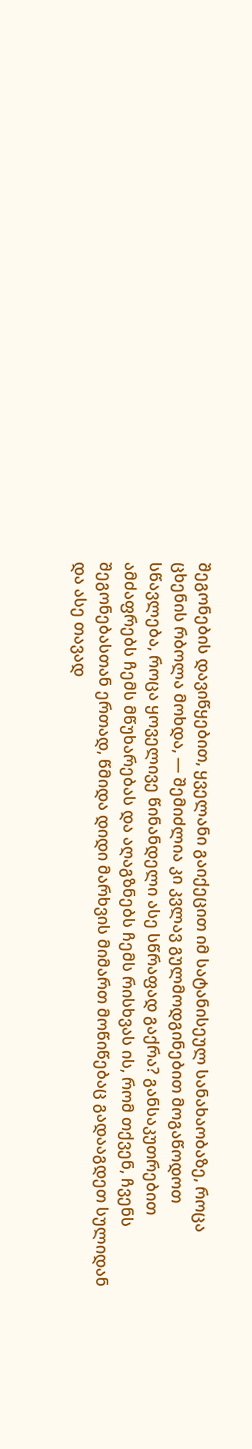შეგონების დავიწყებით, ყველანი გაიქეცით იმ სატანისეულ სანახაობაზე, როცა ცხენის რბოლა მოხდა, — შემიძლია კი კვლავ გულმოდგინებით მოგაწოდოთ სწავლება, როცა ყოველივე წინანდელი ასე სწრაფად გაქრა? განსაკუთრებით ამძაფრებს ჩემს მწუხარებას და აღაგზნებს ჩემს რისხვას ის, რომ თქვენ, ჩვენს შეგონებასთან ერთად, წმიდა დიდი მარხვის მიმართ მოწიწებაც გადააგდეთ სულიდან და ასე თავად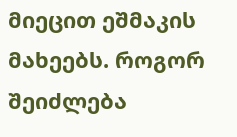მიეცით ეშმაკის მახეებს. როგორ შეიძლება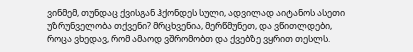ვინმემ, თუნდაც ქვისგან ჰქონდეს სული, ადვილად აიტანოს ასეთი უზრუნველობა თქვენი? მრცხვენია, მერწმუნეთ, და ვწითლდები, როცა ვხედავ, რომ ამაოდ ვშრომობთ და ქვებზე ვყრით თესლს.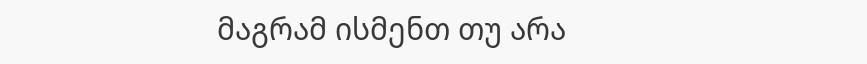მაგრამ ისმენთ თუ არა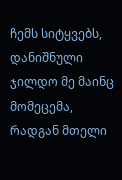ჩემს სიტყვებს, დანიშნული ჯილდო მე მაინც მომეცემა, რადგან მთელი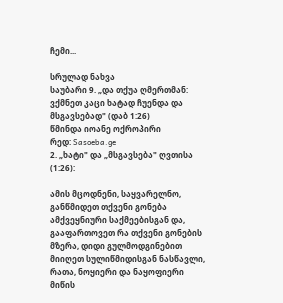ჩემი...

სრულად ნახვა
საუბარი 9. „და თქუა ღმერთმან: ვქმნეთ კაცი ხატად ჩუენდა და მსგავსებად" (დაბ 1:26)
წმინდა იოანე ოქროპირი
რედ: Sasoeba.ge
2. „ხატი" და „მსგავსება" ღვთისა (1:26):

ამის მცოდნენი, საყვარელნო, განწმიდეთ თქვენი გონება ამქვეყნიური საქმეებისგან და, გააფართოვეთ რა თქვენი გონების მზერა, დიდი გულმოდგინებით მიიღეთ სულიწმიდისგან ნასწავლი, რათა, ნოყიერი და ნაყოფიერი მიწის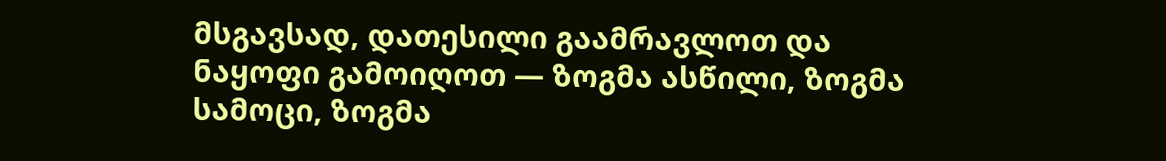მსგავსად, დათესილი გაამრავლოთ და ნაყოფი გამოიღოთ — ზოგმა ასწილი, ზოგმა სამოცი, ზოგმა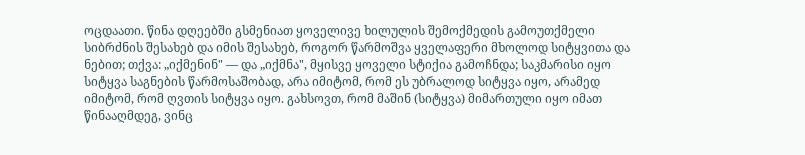ოცდაათი. წინა დღეებში გსმენიათ ყოველივე ხილულის შემოქმედის გამოუთქმელი სიბრძნის შესახებ და იმის შესახებ, როგორ წარმოშვა ყველაფერი მხოლოდ სიტყვითა და ნებით; თქვა: „იქმენინ" — და „იქმნა", მყისვე ყოველი სტიქია გამოჩნდა; საკმარისი იყო სიტყვა საგნების წარმოსაშობად, არა იმიტომ, რომ ეს უბრალოდ სიტყვა იყო, არამედ იმიტომ, რომ ღვთის სიტყვა იყო. გახსოვთ, რომ მაშინ (სიტყვა) მიმართული იყო იმათ წინააღმდეგ, ვინც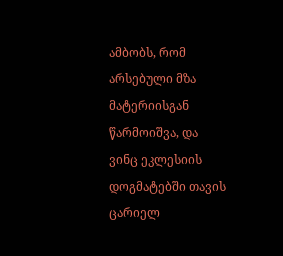ამბობს, რომ არსებული მზა მატერიისგან წარმოიშვა, და ვინც ეკლესიის დოგმატებში თავის ცარიელ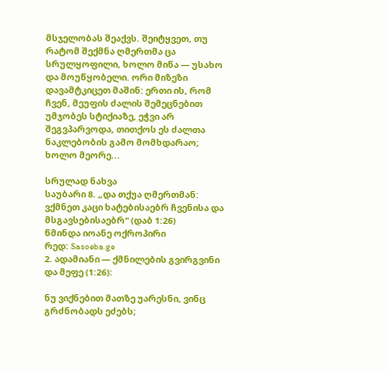მსჯელობას შეაქვს. შეიტყვეთ, თუ რატომ შექმნა ღმერთმა ცა სრულყოფილი, ხოლო მიწა — უსახო და მოუწყობელი. ორი მიზეზი დავამტკიცეთ მაშინ: ერთი ის, რომ ჩვენ, მეუფის ძალის შემეცნებით უმჯობეს სტიქიაზე, ეჭვი არ შეგვპარვოდა, თითქოს ეს ძალთა ნაკლებობის გამო მომხდარაო; ხოლო მეორე...

სრულად ნახვა
საუბარი 8. „და თქუა ღმერთმან: ვქმნეთ კაცი ხატებისაებრ ჩვენისა და მსგავსებისაებრ" (დაბ 1:26)
წმინდა იოანე ოქროპირი
რედ: Sasoeba.ge
2. ადამიანი — ქმნილების გვირგვინი და მეფე (1:26):

ნუ ვიქნებით მათზე უარესნი, ვინც გრძნობადს ეძებს;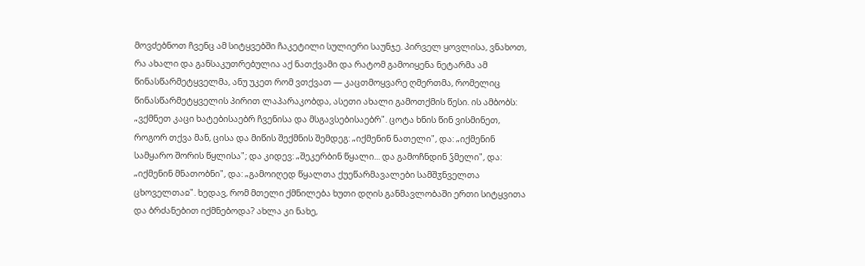მოვძებნოთ ჩვენც ამ სიტყვებში ჩაკეტილი სულიერი საუნჯე. პირველ ყოვლისა, ვნახოთ, რა ახალი და განსაკუთრებულია აქ ნათქვამი და რატომ გამოიყენა ნეტარმა ამ წინასწარმეტყველმა, ანუ უკეთ რომ ვთქვათ — კაცთმოყვარე ღმერთმა, რომელიც წინასწარმეტყველის პირით ლაპარაკობდა, ასეთი ახალი გამოთქმის წესი. ის ამბობს: „ვქმნეთ კაცი ხატებისაებრ ჩვენისა და მსგავსებისაებრ". ცოტა ხნის წინ ვისმინეთ, როგორ თქვა მან, ცისა და მიწის შექმნის შემდეგ: „იქმენინ ნათელი", და: „იქმენინ სამყარო შორის წყლისა"; და კიდევ: „შეკერბინ წყალი... და გამოჩნდინ ჴმელი", და: „იქმენინ მნათობნი", და: „გამოიღედ წყალთა ქუეწარმავალები სამშჳნველთა ცხოველთაჲ". ხედავ, რომ მთელი ქმნილება ხუთი დღის განმავლობაში ერთი სიტყვითა და ბრძანებით იქმნებოდა? ახლა კი ნახე,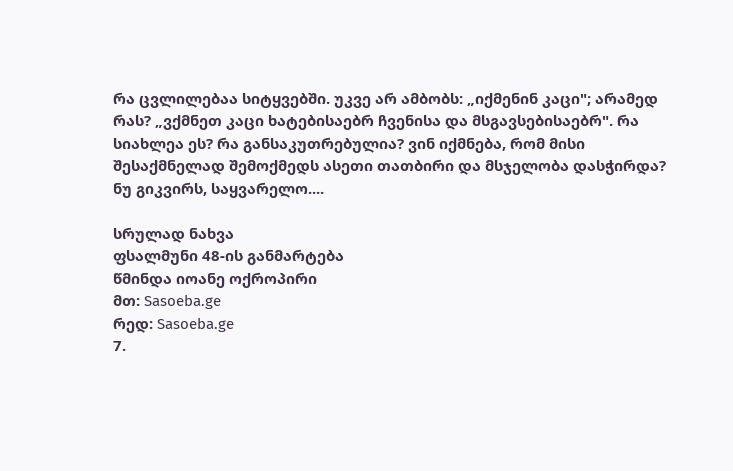რა ცვლილებაა სიტყვებში. უკვე არ ამბობს: „იქმენინ კაცი"; არამედ რას? „ვქმნეთ კაცი ხატებისაებრ ჩვენისა და მსგავსებისაებრ". რა სიახლეა ეს? რა განსაკუთრებულია? ვინ იქმნება, რომ მისი შესაქმნელად შემოქმედს ასეთი თათბირი და მსჯელობა დასჭირდა? ნუ გიკვირს, საყვარელო....

სრულად ნახვა
ფსალმუნი 48-ის განმარტება
წმინდა იოანე ოქროპირი
მთ: Sasoeba.ge
რედ: Sasoeba.ge
7.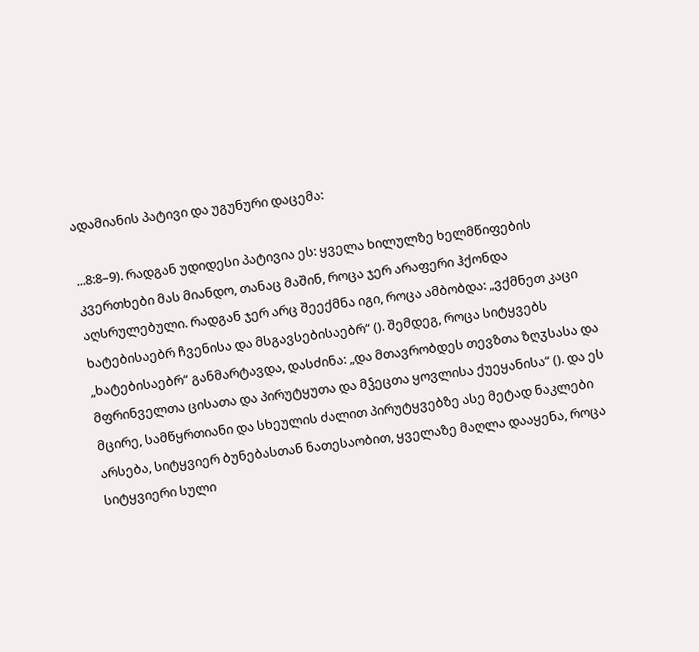ადამიანის პატივი და უგუნური დაცემა:

...8:8–9). რადგან უდიდესი პატივია ეს: ყველა ხილულზე ხელმწიფების კვერთხები მას მიანდო, თანაც მაშინ, როცა ჯერ არაფერი ჰქონდა აღსრულებული. რადგან ჯერ არც შეექმნა იგი, როცა ამბობდა: „ვქმნეთ კაცი ხატებისაებრ ჩვენისა და მსგავსებისაებრ“ (). შემდეგ, როცა სიტყვებს „ხატებისაებრ“ განმარტავდა, დასძინა: „და მთავრობდეს თევზთა ზღჳსასა და მფრინველთა ცისათა და პირუტყუთა და მჴეცთა ყოვლისა ქუეყანისა“ (). და ეს მცირე, სამწყრთიანი და სხეულის ძალით პირუტყვებზე ასე მეტად ნაკლები არსება, სიტყვიერ ბუნებასთან ნათესაობით, ყველაზე მაღლა დააყენა, როცა სიტყვიერი სული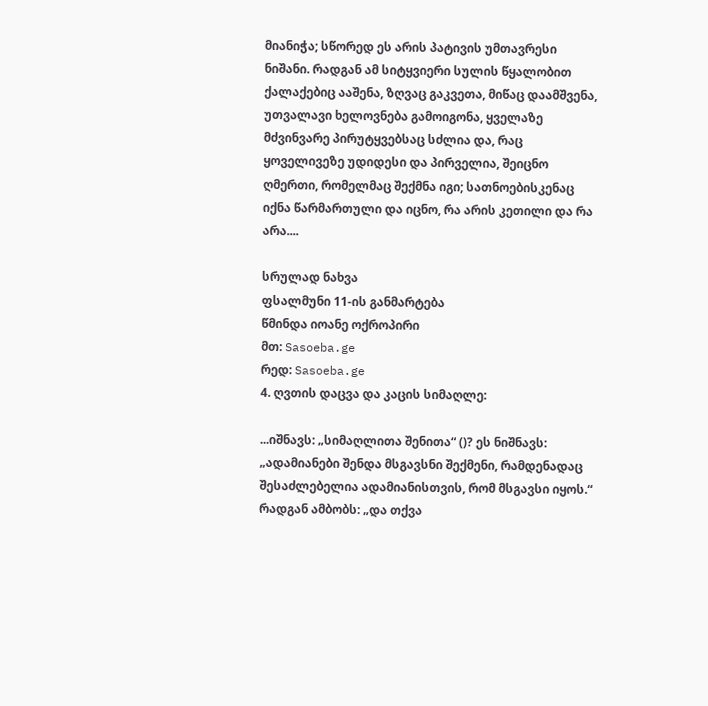მიანიჭა; სწორედ ეს არის პატივის უმთავრესი ნიშანი. რადგან ამ სიტყვიერი სულის წყალობით ქალაქებიც ააშენა, ზღვაც გაკვეთა, მიწაც დაამშვენა, უთვალავი ხელოვნება გამოიგონა, ყველაზე მძვინვარე პირუტყვებსაც სძლია და, რაც ყოველივეზე უდიდესი და პირველია, შეიცნო ღმერთი, რომელმაც შექმნა იგი; სათნოებისკენაც იქნა წარმართული და იცნო, რა არის კეთილი და რა არა....

სრულად ნახვა
ფსალმუნი 11-ის განმარტება
წმინდა იოანე ოქროპირი
მთ: Sasoeba.ge
რედ: Sasoeba.ge
4. ღვთის დაცვა და კაცის სიმაღლე:

...იშნავს: „სიმაღლითა შენითა“ ()? ეს ნიშნავს: „ადამიანები შენდა მსგავსნი შექმენი, რამდენადაც შესაძლებელია ადამიანისთვის, რომ მსგავსი იყოს.“ რადგან ამბობს: „და თქვა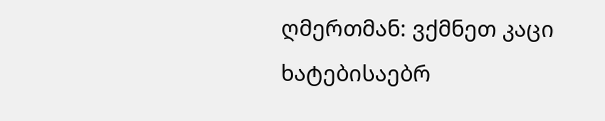ღმერთმან: ვქმნეთ კაცი ხატებისაებრ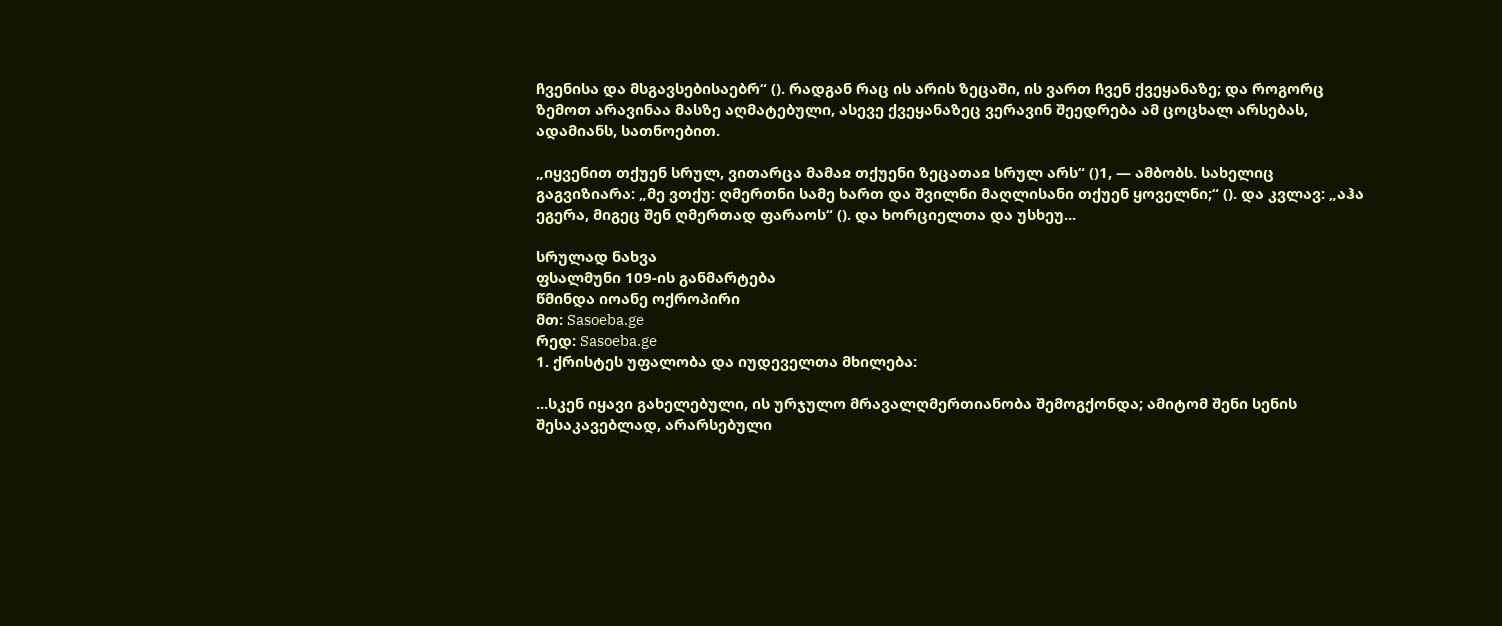ჩვენისა და მსგავსებისაებრ“ (). რადგან რაც ის არის ზეცაში, ის ვართ ჩვენ ქვეყანაზე; და როგორც ზემოთ არავინაა მასზე აღმატებული, ასევე ქვეყანაზეც ვერავინ შეედრება ამ ცოცხალ არსებას, ადამიანს, სათნოებით.

„იყვენით თქუენ სრულ, ვითარცა მამაჲ თქუენი ზეცათაჲ სრულ არს“ ()1, — ამბობს. სახელიც გაგვიზიარა: „მე ვთქუ: ღმერთნი სამე ხართ და შვილნი მაღლისანი თქუენ ყოველნი;“ (). და კვლავ: „აჰა ეგერა, მიგეც შენ ღმერთად ფარაოს“ (). და ხორციელთა და უსხეუ...

სრულად ნახვა
ფსალმუნი 109-ის განმარტება
წმინდა იოანე ოქროპირი
მთ: Sasoeba.ge
რედ: Sasoeba.ge
1. ქრისტეს უფალობა და იუდეველთა მხილება:

...სკენ იყავი გახელებული, ის ურჯულო მრავალღმერთიანობა შემოგქონდა; ამიტომ შენი სენის შესაკავებლად, არარსებული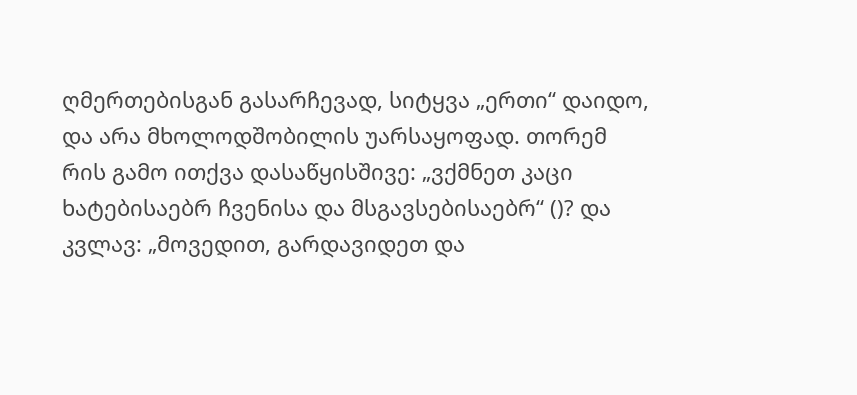ღმერთებისგან გასარჩევად, სიტყვა „ერთი“ დაიდო, და არა მხოლოდშობილის უარსაყოფად. თორემ რის გამო ითქვა დასაწყისშივე: „ვქმნეთ კაცი ხატებისაებრ ჩვენისა და მსგავსებისაებრ“ ()? და კვლავ: „მოვედით, გარდავიდეთ და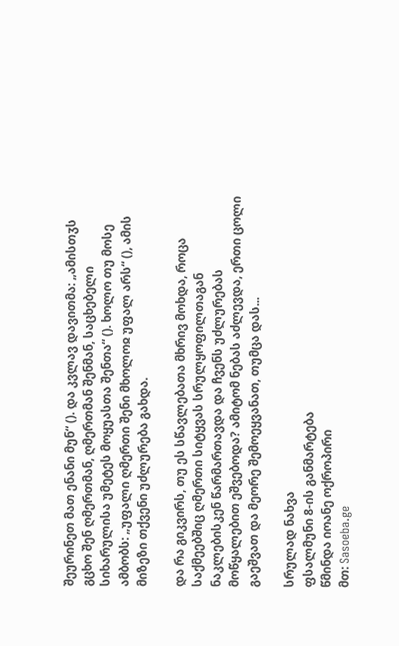შეურინეთ მათ ენანი მუნ“ (). და კვლავ დავითმა: „ამისთჳს გცხო შენ ღმერთმან, ღმერთმან შენმან, საცხებელი სიხარულისა უმეტეს მოყუასთა შენთა“ (). ხოლო თუ მოსე ამბობს: „უფალი ღმერთი შენი მხოლოჲ უფალ არს“ (), ამის მიზეზი თქვენი უძლურება გახდა.

და რა გიკვირს, თუ ეს სწავლებათა მხრივ მოხდა, როცა საქმეებშიც ღმერთი სიტყვას სრულყოფილთაგან ნაკლებისკენ წარმართავდა და ჩვენს უძლურებას მოწყალებით ეშვებოდა? ამიტომ ნებას აძლევდა, ერთი ცოლი გაეშვათ და მეორე შემოეყვანათ, თუმცა დას...

სრულად ნახვა
ფსალმუნი 8-ის განმარტება
წმინდა იოანე ოქროპირი
მთ: Sasoeba.ge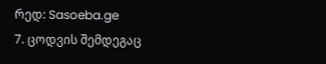რედ: Sasoeba.ge
7. ცოდვის შემდეგაც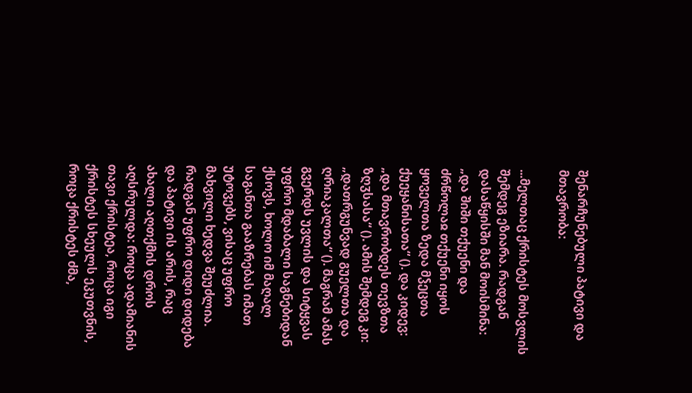შენარჩუნებული პატივი და მთავრობა:

...მელთაც ქრისტეს მოსვლის შემდეგ ეზიარა. რადგან დასაწყისში მან მოისმინა: „და შიში თქუენი და ძრწოლაჲ თქუენი იყოს ყოველთა ზედა მჴეცთა ქუეყანისათა“ (). და კიდევ: „და მთავრობდეს თევზთა ზღჳსასა“ (). ამის შემდეგ კი: „დათრგუნვად გუელთა და ღრიაკალთა“ (). მაგრამ ამას გვერდს უვლის და სიტყვას უფრო მდაბალი საგნებიდან ქსოვს, ხოლო იმ მაღალ საგანთა გააზრებას იმათ უტოვებს, ვისაც უფრო მახვილი ხედვა შეუძლია. რადგან უფრო დიდი დიდება და პატივი ის არის, რაც ახალი აღთქმის დროს აღსრულდა: როცა ადამიანის თავი ქრისტეა, როცა იგი ქრისტეს სხეულს ეკუთვნის, როცა ქრისტეს ძმა,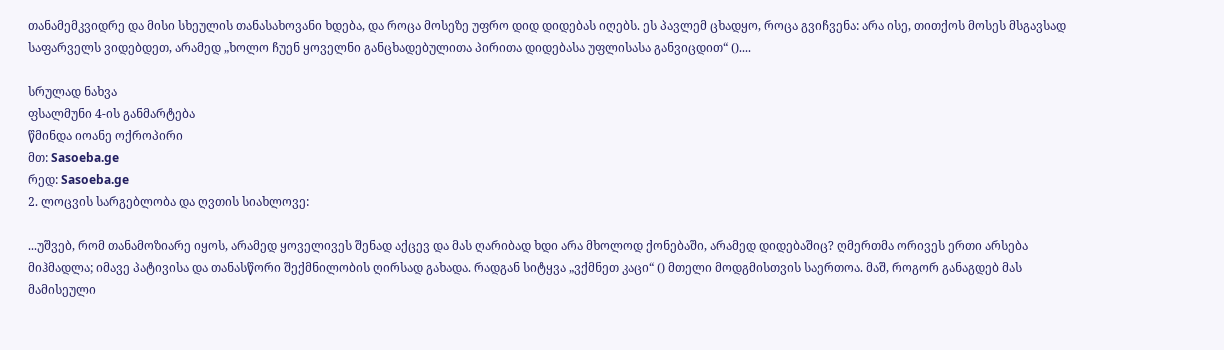თანამემკვიდრე და მისი სხეულის თანასახოვანი ხდება, და როცა მოსეზე უფრო დიდ დიდებას იღებს. ეს პავლემ ცხადყო, როცა გვიჩვენა: არა ისე, თითქოს მოსეს მსგავსად საფარველს ვიდებდეთ, არამედ „ხოლო ჩუენ ყოველნი განცხადებულითა პირითა დიდებასა უფლისასა განვიცდით“ ()....

სრულად ნახვა
ფსალმუნი 4-ის განმარტება
წმინდა იოანე ოქროპირი
მთ: Sasoeba.ge
რედ: Sasoeba.ge
2. ლოცვის სარგებლობა და ღვთის სიახლოვე:

...უშვებ, რომ თანამოზიარე იყოს, არამედ ყოველივეს შენად აქცევ და მას ღარიბად ხდი არა მხოლოდ ქონებაში, არამედ დიდებაშიც? ღმერთმა ორივეს ერთი არსება მიჰმადლა; იმავე პატივისა და თანასწორი შექმნილობის ღირსად გახადა. რადგან სიტყვა „ვქმნეთ კაცი“ () მთელი მოდგმისთვის საერთოა. მაშ, როგორ განაგდებ მას მამისეული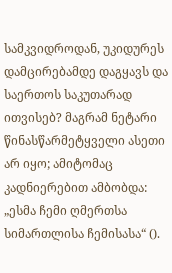სამკვიდროდან, უკიდურეს დამცირებამდე დაგყავს და საერთოს საკუთარად ითვისებ? მაგრამ ნეტარი წინასწარმეტყველი ასეთი არ იყო; ამიტომაც კადნიერებით ამბობდა: „ესმა ჩემი ღმერთსა სიმართლისა ჩემისასა“ ().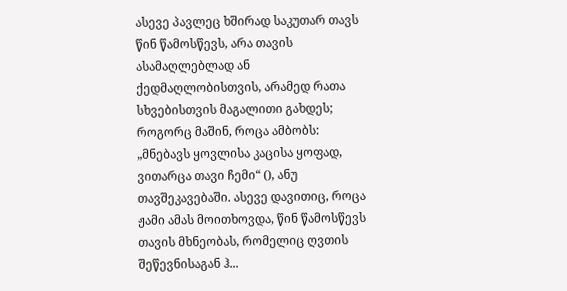ასევე პავლეც ხშირად საკუთარ თავს წინ წამოსწევს, არა თავის ასამაღლებლად ან ქედმაღლობისთვის, არამედ რათა სხვებისთვის მაგალითი გახდეს; როგორც მაშინ, როცა ამბობს: „მნებავს ყოვლისა კაცისა ყოფად, ვითარცა თავი ჩემი“ (), ანუ თავშეკავებაში. ასევე დავითიც, როცა ჟამი ამას მოითხოვდა, წინ წამოსწევს თავის მხნეობას, რომელიც ღვთის შეწევნისაგან ჰ...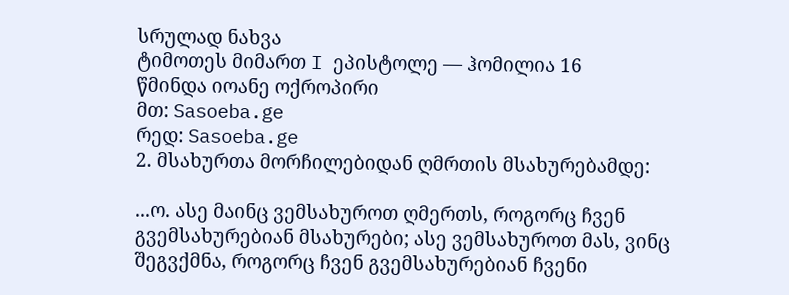სრულად ნახვა
ტიმოთეს მიმართ I ეპისტოლე — ჰომილია 16
წმინდა იოანე ოქროპირი
მთ: Sasoeba.ge
რედ: Sasoeba.ge
2. მსახურთა მორჩილებიდან ღმრთის მსახურებამდე:

...ო. ასე მაინც ვემსახუროთ ღმერთს, როგორც ჩვენ გვემსახურებიან მსახურები; ასე ვემსახუროთ მას, ვინც შეგვქმნა, როგორც ჩვენ გვემსახურებიან ჩვენი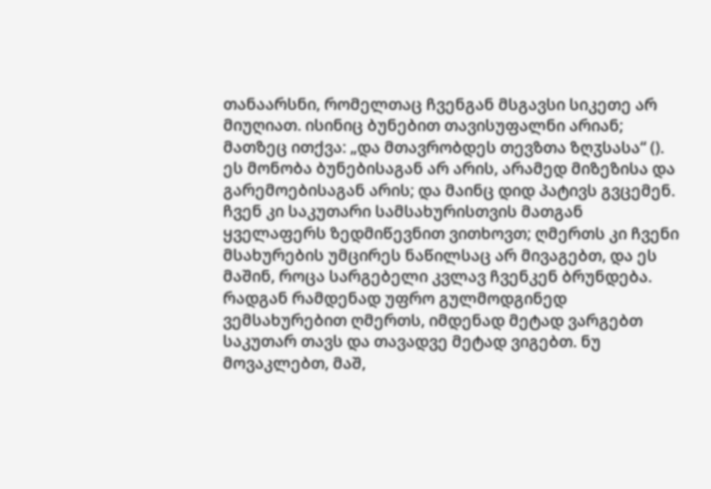თანაარსნი, რომელთაც ჩვენგან მსგავსი სიკეთე არ მიუღიათ. ისინიც ბუნებით თავისუფალნი არიან; მათზეც ითქვა: „და მთავრობდეს თევზთა ზღჳსასა“ (). ეს მონობა ბუნებისაგან არ არის, არამედ მიზეზისა და გარემოებისაგან არის; და მაინც დიდ პატივს გვცემენ. ჩვენ კი საკუთარი სამსახურისთვის მათგან ყველაფერს ზედმიწევნით ვითხოვთ; ღმერთს კი ჩვენი მსახურების უმცირეს ნაწილსაც არ მივაგებთ, და ეს მაშინ, როცა სარგებელი კვლავ ჩვენკენ ბრუნდება. რადგან რამდენად უფრო გულმოდგინედ ვემსახურებით ღმერთს, იმდენად მეტად ვარგებთ საკუთარ თავს და თავადვე მეტად ვიგებთ. ნუ მოვაკლებთ, მაშ,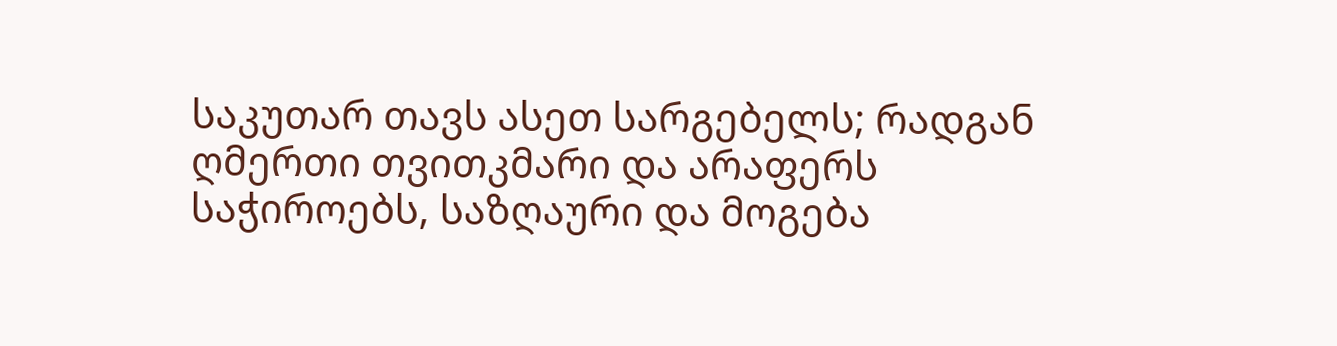საკუთარ თავს ასეთ სარგებელს; რადგან ღმერთი თვითკმარი და არაფერს საჭიროებს, საზღაური და მოგება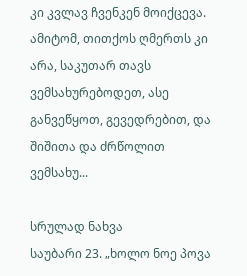კი კვლავ ჩვენკენ მოიქცევა. ამიტომ, თითქოს ღმერთს კი არა, საკუთარ თავს ვემსახურებოდეთ, ასე განვეწყოთ, გევედრებით, და შიშითა და ძრწოლით ვემსახუ...

სრულად ნახვა
საუბარი 23. „ხოლო ნოე პოვა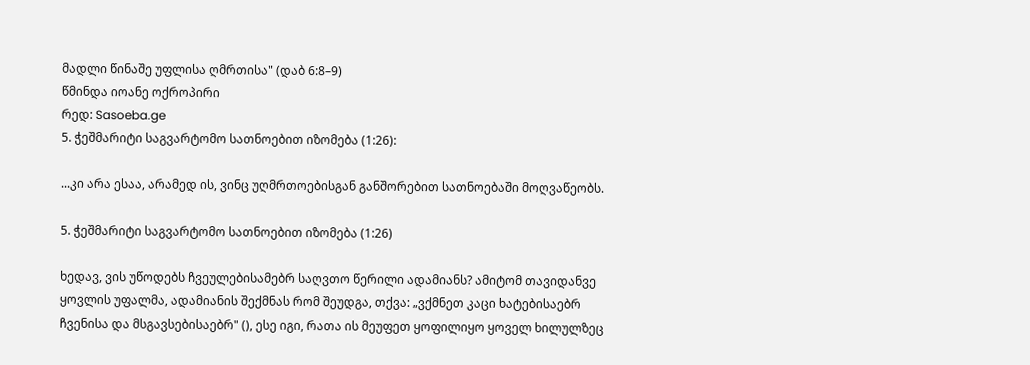მადლი წინაშე უფლისა ღმრთისა" (დაბ 6:8–9)
წმინდა იოანე ოქროპირი
რედ: Sasoeba.ge
5. ჭეშმარიტი საგვარტომო სათნოებით იზომება (1:26):

...კი არა ესაა, არამედ ის, ვინც უღმრთოებისგან განშორებით სათნოებაში მოღვაწეობს.

5. ჭეშმარიტი საგვარტომო სათნოებით იზომება (1:26)

ხედავ, ვის უწოდებს ჩვეულებისამებრ საღვთო წერილი ადამიანს? ამიტომ თავიდანვე ყოვლის უფალმა, ადამიანის შექმნას რომ შეუდგა, თქვა: „ვქმნეთ კაცი ხატებისაებრ ჩვენისა და მსგავსებისაებრ" (), ესე იგი, რათა ის მეუფეთ ყოფილიყო ყოველ ხილულზეც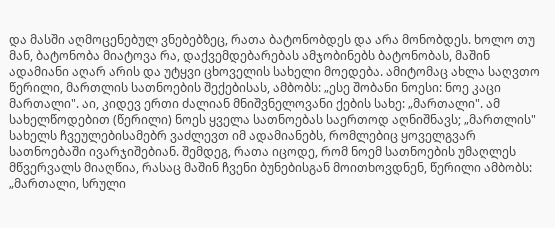და მასში აღმოცენებულ ვნებებზეც, რათა ბატონობდეს და არა მონობდეს. ხოლო თუ მან, ბატონობა მიატოვა რა, დაქვემდებარებას ამჯობინებს ბატონობას, მაშინ ადამიანი აღარ არის და უტყვი ცხოველის სახელი მოედება. ამიტომაც ახლა საღვთო წერილი, მართლის სათნოების შექებისას, ამბობს: „ესე შობანი ნოესი: ნოე კაცი მართალი". აი, კიდევ ერთი ძალიან მნიშვნელოვანი ქების სახე: „მართალი". ამ სახელწოდებით (წერილი) ნოეს ყველა სათნოებას საერთოდ აღნიშნავს; „მართლის" სახელს ჩვეულებისამებრ ვაძლევთ იმ ადამიანებს, რომლებიც ყოველგვარ სათნოებაში ივარჯიშებიან. შემდეგ, რათა იცოდე, რომ ნოემ სათნოების უმაღლეს მწვერვალს მიაღწია, რასაც მაშინ ჩვენი ბუნებისგან მოითხოვდნენ, წერილი ამბობს: „მართალი, სრული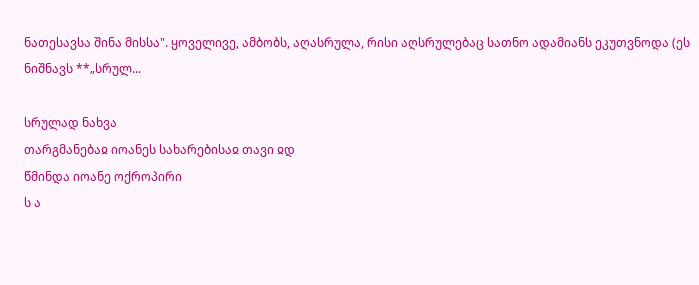ნათესავსა შინა მისსა". ყოველივე, ამბობს, აღასრულა, რისი აღსრულებაც სათნო ადამიანს ეკუთვნოდა (ეს ნიშნავს **„სრულ...

სრულად ნახვა
თარგმანებაჲ იოანეს სახარებისაჲ თავი ჲდ
წმინდა იოანე ოქროპირი
ს ა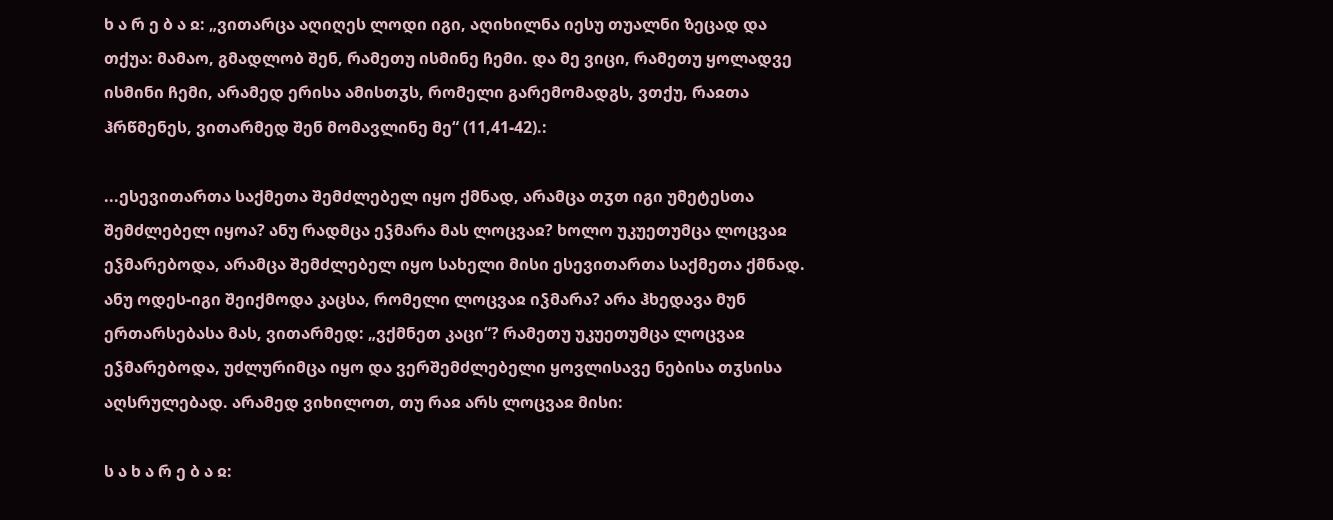ხ ა რ ე ბ ა ჲ: „ვითარცა აღიღეს ლოდი იგი, აღიხილნა იესუ თუალნი ზეცად და თქუა: მამაო, გმადლობ შენ, რამეთუ ისმინე ჩემი. და მე ვიცი, რამეთუ ყოლადვე ისმინი ჩემი, არამედ ერისა ამისთჳს, რომელი გარემომადგს, ვთქუ, რაჲთა ჰრწმენეს, ვითარმედ შენ მომავლინე მე“ (11,41-42).:

...ესევითართა საქმეთა შემძლებელ იყო ქმნად, არამცა თჳთ იგი უმეტესთა შემძლებელ იყოა? ანუ რადმცა ეჴმარა მას ლოცვაჲ? ხოლო უკუეთუმცა ლოცვაჲ ეჴმარებოდა, არამცა შემძლებელ იყო სახელი მისი ესევითართა საქმეთა ქმნად. ანუ ოდეს-იგი შეიქმოდა კაცსა, რომელი ლოცვაჲ იჴმარა? არა ჰხედავა მუნ ერთარსებასა მას, ვითარმედ: „ვქმნეთ კაცი“? რამეთუ უკუეთუმცა ლოცვაჲ ეჴმარებოდა, უძლურიმცა იყო და ვერშემძლებელი ყოვლისავე ნებისა თჳსისა აღსრულებად. არამედ ვიხილოთ, თუ რაჲ არს ლოცვაჲ მისი:

ს ა ხ ა რ ე ბ ა ჲ: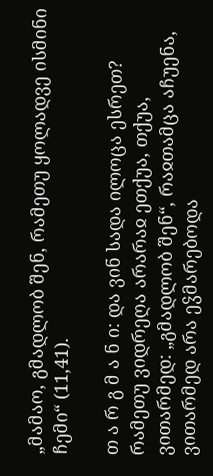„მამაო, გმადლობ შენ, რამეთუ ყოლადვე ისმინი ჩემი“ (11,41).

თ ა რ გ მ ა ნ ი: და ვინ სადა ილოცა ესრეთ? რამეთუ ვიდრეღა არარაჲ ეთქუა, თქუა, ვითარმედ: „გმადლობ შენ“, რაჲთამცა აჩუენა, ვითარმედ არა ეჴმარებოდა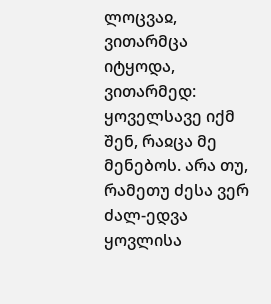ლოცვაჲ, ვითარმცა იტყოდა, ვითარმედ: ყოველსავე იქმ შენ, რაჲცა მე მენებოს. არა თუ, რამეთუ ძესა ვერ ძალ-ედვა ყოვლისა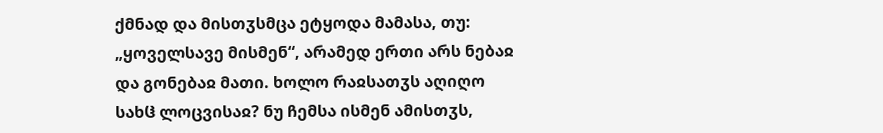ქმნად და მისთჳსმცა ეტყოდა მამასა, თუ: „ყოველსავე მისმენ“, არამედ ერთი არს ნებაჲ და გონებაჲ მათი. ხოლო რაჲსათჳს აღიღო სახჱ ლოცვისაჲ? ნუ ჩემსა ისმენ ამისთჳს,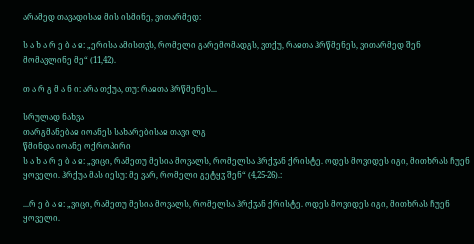არამედ თავადისაჲ მის ისმინე, ვითარმედ:

ს ა ხ ა რ ე ბ ა ჲ: „ერისა ამისთჳს, რომელი გარემომადგს, ვთქუ, რაჲთა ჰრწმენეს, ვითარმედ შენ მომავლინე მე“ (11,42).

თ ა რ გ მ ა ნ ი: არა თქუა, თუ: რაჲთა ჰრწმენეს...

სრულად ნახვა
თარგმანებაჲ იოანეს სახარებისაჲ თავი ლგ
წმინდა იოანე ოქროპირი
ს ა ხ ა რ ე ბ ა ჲ: „ვიცი, რამეთუ მესია მოვალს, რომელსა ჰრქჳან ქრისტე. ოდეს მოვიდეს იგი, მითხრას ჩუენ ყოველი. ჰრქუა მას იესუ: მე ვარ, რომელი გეტყჳ შენ“ (4,25-26).:

...რ ე ბ ა ჲ: „ვიცი, რამეთუ მესია მოვალს, რომელსა ჰრქჳან ქრისტე. ოდეს მოვიდეს იგი, მითხრას ჩუენ ყოველი.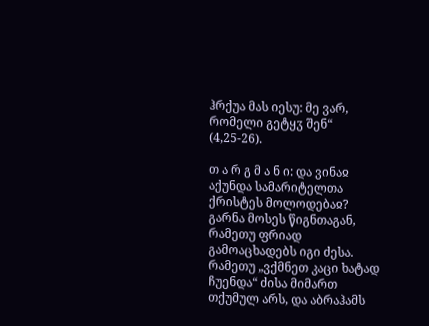ჰრქუა მას იესუ: მე ვარ, რომელი გეტყჳ შენ“ (4,25-26).

თ ა რ გ მ ა ნ ი: და ვინაჲ აქუნდა სამარიტელთა ქრისტეს მოლოდებაჲ? გარნა მოსეს წიგნთაგან, რამეთუ ფრიად გამოაცხადებს იგი ძესა. რამეთუ „ვქმნეთ კაცი ხატად ჩუენდა“ ძისა მიმართ თქუმულ არს, და აბრაჰამს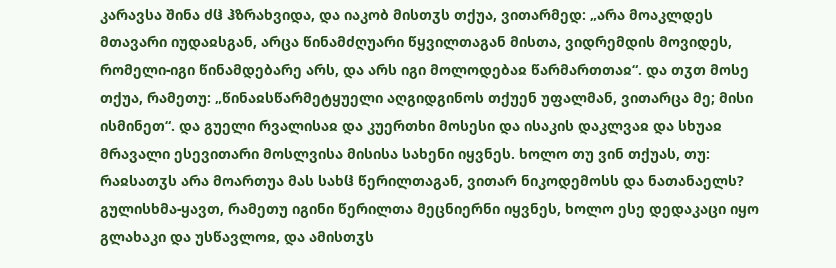კარავსა შინა ძჱ ჰზრახვიდა, და იაკობ მისთჳს თქუა, ვითარმედ: „არა მოაკლდეს მთავარი იუდაჲსგან, არცა წინამძღუარი წყვილთაგან მისთა, ვიდრემდის მოვიდეს, რომელი-იგი წინამდებარე არს, და არს იგი მოლოდებაჲ წარმართთაჲ“. და თჳთ მოსე თქუა, რამეთუ: „წინაჲსწარმეტყუელი აღგიდგინოს თქუენ უფალმან, ვითარცა მე; მისი ისმინეთ“. და გუელი რვალისაჲ და კუერთხი მოსესი და ისაკის დაკლვაჲ და სხუაჲ მრავალი ესევითარი მოსლვისა მისისა სახენი იყვნეს. ხოლო თუ ვინ თქუას, თუ: რაჲსათჳს არა მოართუა მას სახჱ წერილთაგან, ვითარ ნიკოდემოსს და ნათანაელს? გულისხმა-ყავთ, რამეთუ იგინი წერილთა მეცნიერნი იყვნეს, ხოლო ესე დედაკაცი იყო გლახაკი და უსწავლოჲ, და ამისთჳს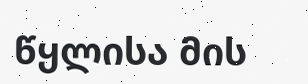წყლისა მის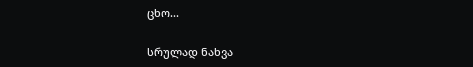ცხო...

სრულად ნახვა